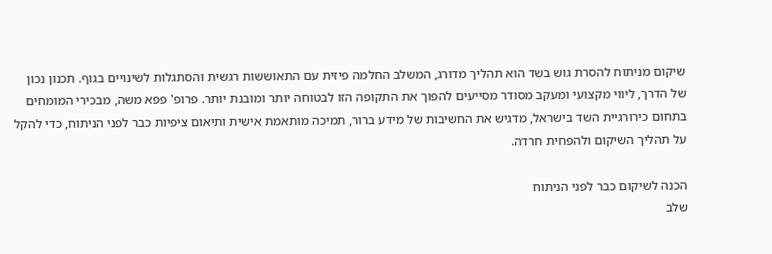שיקום מניתוח להסרת גוש בשד הוא תהליך מדורג, המשלב החלמה פיזית עם התאוששות רגשית והסתגלות לשינויים בגוף. תכנון נכון של הדרך, ליווי מקצועי ומעקב מסודר מסייעים להפוך את התקופה הזו לבטוחה יותר ומובנת יותר. פרופ' פפא משה, מבכירי המומחים בתחום כירורגיית השד בישראל, מדגיש את החשיבות של מידע ברור, תמיכה מותאמת אישית ותיאום ציפיות כבר לפני הניתוח, כדי להקל על תהליך השיקום ולהפחית חרדה.

הכנה לשיקום כבר לפני הניתוח
שלב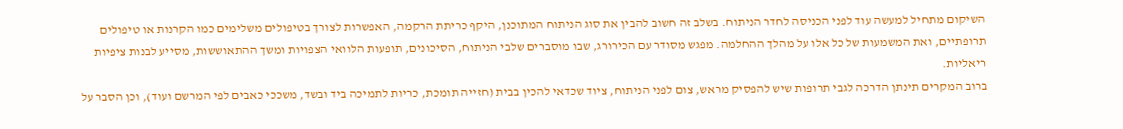השיקום מתחיל למעשה עוד לפני הכניסה לחדר הניתוח. בשלב זה חשוב להבין את סוג הניתוח המתוכנן, היקף כריתת הרקמה, האפשרות לצורך בטיפולים משלימים כמו הקרנות או טיפולים תרופתיים, ואת המשמעות של כל אלו על מהלך ההחלמה. מפגש מסודר עם הכירורג, שבו מוסברים שלבי הניתוח, הסיכונים, תופעות הלוואי הצפויות ומשך ההתאוששות, מסייע לבנות ציפיות ריאליות.
ברוב המקרים תינתן הדרכה לגבי תרופות שיש להפסיק מראש, צום לפני הניתוח, ציוד שכדאי להכין בבית (חזייה תומכת, כריות לתמיכה ביד ובשד, משככי כאבים לפי המרשם ועוד), וכן הסבר על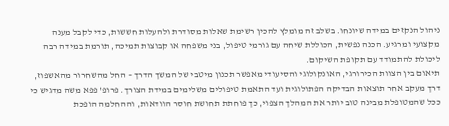ניהול הנקזים במידה שיונחו. בשלב זה מומלץ להכין רשימת שאלות מסודרת ולהעלות חששות, כדי לקבל מענה מקצועי ומרגיע. הכנה נפשית, הכוללת שיחה עם גורמי טיפול, בני משפחה או קבוצות תמיכה, תורמת במידה רבה ליכולת להתמודד עם תקופת השיקום.
תיאום בין הצוות הכירורגי, האונקולוגי והסיעודי מאפשר תכנון מיטבי של המשך הדרך – החל מהשחרור מהאשפוז, דרך מעקב אחר תוצאות הבדיקה הפתולוגית ועד התאמת טיפולים משלימים במידת הצורך. פרופ' פפא משה מדגיש כי ככל שהמטופלת מבינה טוב יותר את המהלך הצפוי, כך פוחתת תחושת חוסר הוודאות, וההחלמה הופכת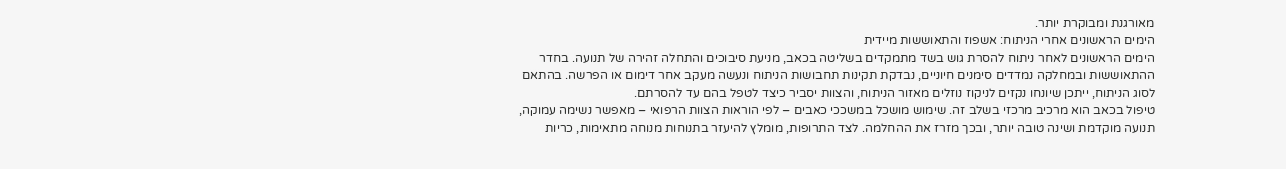מאורגנת ומבוקרת יותר.
הימים הראשונים אחרי הניתוח: אשפוז והתאוששות מיידית
הימים הראשונים לאחר ניתוח להסרת גוש בשד מתמקדים בשליטה בכאב, מניעת סיבוכים והתחלה זהירה של תנועה. בחדר ההתאוששות ובמחלקה נמדדים סימנים חיוניים, נבדקת תקינות תחבושות הניתוח ונעשה מעקב אחר דימום או הפרשה. בהתאם לסוג הניתוח, ייתכן שיונחו נקזים לניקוז נוזלים מאזור הניתוח, והצוות יסביר כיצד לטפל בהם עד להסרתם.
טיפול בכאב הוא מרכיב מרכזי בשלב זה. שימוש מושכל במשככי כאבים – לפי הוראות הצוות הרפואי – מאפשר נשימה עמוקה, תנועה מוקדמת ושינה טובה יותר, ובכך מזרז את ההחלמה. לצד התרופות, מומלץ להיעזר בתנוחות מנוחה מתאימות, כריות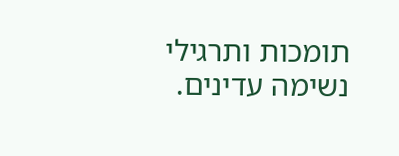תומכות ותרגילי נשימה עדינים.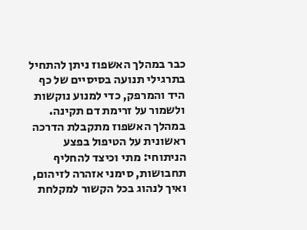כבר במהלך האשפוז ניתן להתחיל בתרגילי תנועה בסיסיים של כף היד והמרפק, כדי למנוע נוקשות ולשמור על זרימת דם תקינה.
במהלך האשפוז מתקבלת הדרכה ראשונית על הטיפול בפצע הניתוחי: מתי וכיצד להחליף תחבושות, סימני אזהרה לזיהום, ואיך לנהוג בכל הקשור למקלחת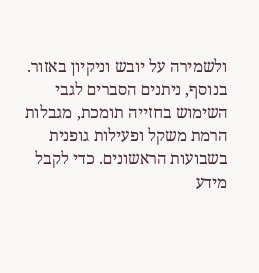ולשמירה על יובש וניקיון באזור. בנוסף, ניתנים הסברים לגבי השימוש בחזייה תומכת, מגבלות הרמת משקל ופעילות גופנית בשבועות הראשונים. כדי לקבל מידע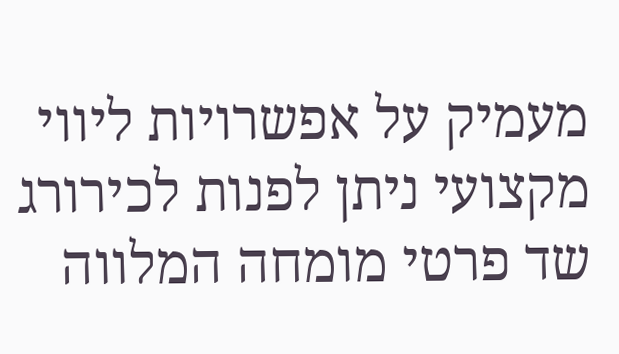מעמיק על אפשרויות ליווי מקצועי ניתן לפנות לכירורג שד פרטי מומחה המלווה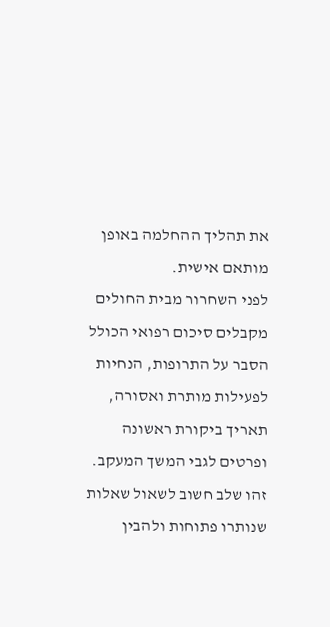את תהליך ההחלמה באופן מותאם אישית.
לפני השחרור מבית החולים מקבלים סיכום רפואי הכולל הסבר על התרופות, הנחיות לפעילות מותרת ואסורה, תאריך ביקורת ראשונה ופרטים לגבי המשך המעקב. זהו שלב חשוב לשאול שאלות שנותרו פתוחות ולהבין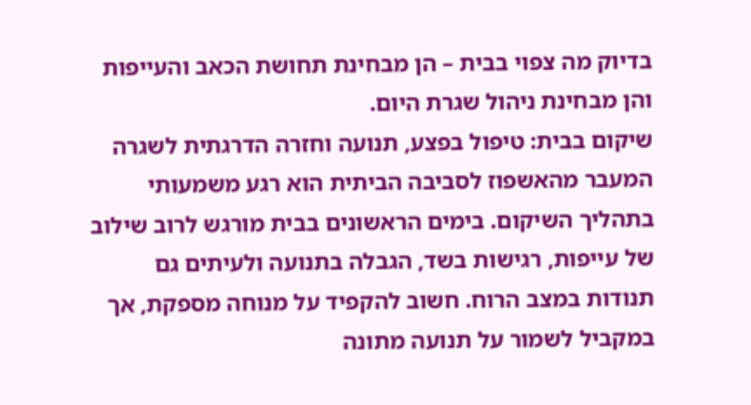בדיוק מה צפוי בבית – הן מבחינת תחושת הכאב והעייפות והן מבחינת ניהול שגרת היום.
שיקום בבית: טיפול בפצע, תנועה וחזרה הדרגתית לשגרה
המעבר מהאשפוז לסביבה הביתית הוא רגע משמעותי בתהליך השיקום. בימים הראשונים בבית מורגש לרוב שילוב של עייפות, רגישות בשד, הגבלה בתנועה ולעיתים גם תנודות במצב הרוח. חשוב להקפיד על מנוחה מספקת, אך במקביל לשמור על תנועה מתונה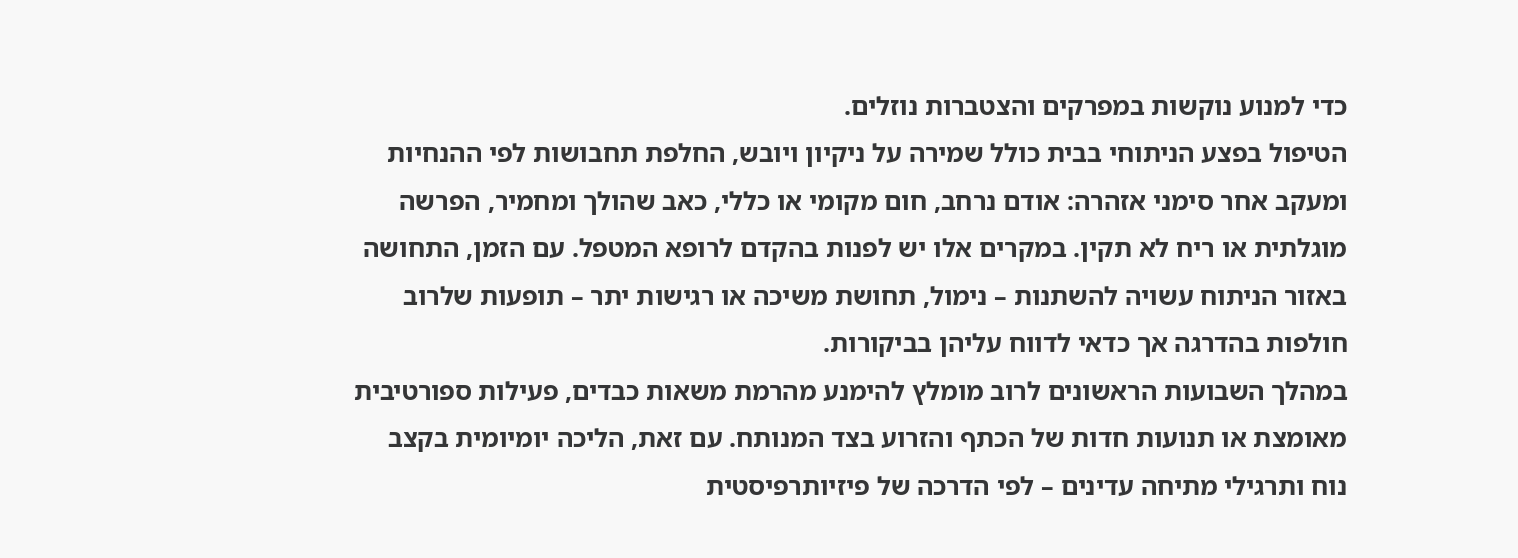כדי למנוע נוקשות במפרקים והצטברות נוזלים.
הטיפול בפצע הניתוחי בבית כולל שמירה על ניקיון ויובש, החלפת תחבושות לפי ההנחיות ומעקב אחר סימני אזהרה: אודם נרחב, חום מקומי או כללי, כאב שהולך ומחמיר, הפרשה מוגלתית או ריח לא תקין. במקרים אלו יש לפנות בהקדם לרופא המטפל. עם הזמן, התחושה באזור הניתוח עשויה להשתנות – נימול, תחושת משיכה או רגישות יתר – תופעות שלרוב חולפות בהדרגה אך כדאי לדווח עליהן בביקורות.
במהלך השבועות הראשונים לרוב מומלץ להימנע מהרמת משאות כבדים, פעילות ספורטיבית מאומצת או תנועות חדות של הכתף והזרוע בצד המנותח. עם זאת, הליכה יומיומית בקצב נוח ותרגילי מתיחה עדינים – לפי הדרכה של פיזיותרפיסטית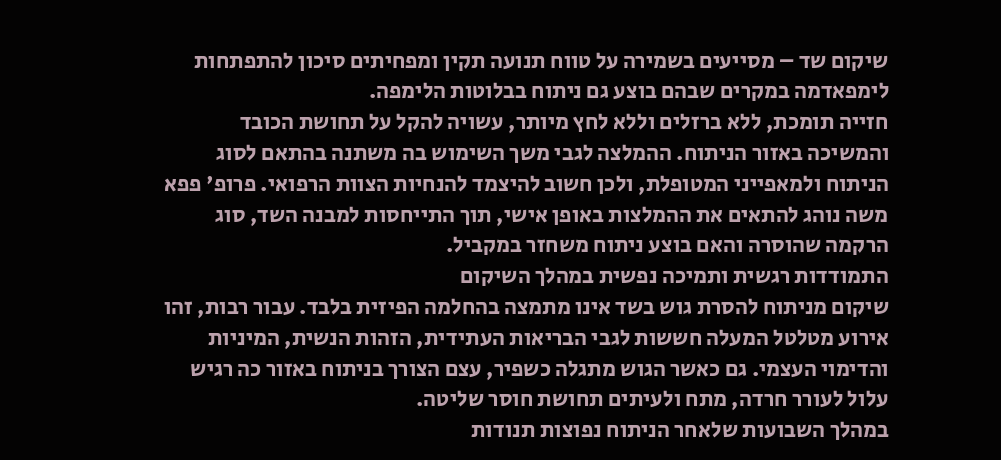שיקום שד – מסייעים בשמירה על טווח תנועה תקין ומפחיתים סיכון להתפתחות לימפאדמה במקרים שבהם בוצע גם ניתוח בבלוטות הלימפה.
חזייה תומכת, ללא ברזלים וללא לחץ מיותר, עשויה להקל על תחושת הכובד והמשיכה באזור הניתוח. ההמלצה לגבי משך השימוש בה משתנה בהתאם לסוג הניתוח ולמאפייני המטופלת, ולכן חשוב להיצמד להנחיות הצוות הרפואי. פרופ' פפא משה נוהג להתאים את ההמלצות באופן אישי, תוך התייחסות למבנה השד, סוג הרקמה שהוסרה והאם בוצע ניתוח משחזר במקביל.
התמודדות רגשית ותמיכה נפשית במהלך השיקום
שיקום מניתוח להסרת גוש בשד אינו מתמצה בהחלמה הפיזית בלבד. עבור רבות, זהו אירוע מטלטל המעלה חששות לגבי הבריאות העתידית, הזהות הנשית, המיניות והדימוי העצמי. גם כאשר הגוש מתגלה כשפיר, עצם הצורך בניתוח באזור כה רגיש עלול לעורר חרדה, מתח ולעיתים תחושת חוסר שליטה.
במהלך השבועות שלאחר הניתוח נפוצות תנודות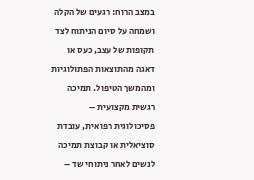במצב הרוח: רגעים של הקלה ושמחה על סיום הניתוח לצד תקופות של עצב, כעס או דאגה מהתוצאות הפתולוגיות ומהמשך הטיפול. תמיכה רגשית מקצועית – פסיכולוגית רפואית, עובדת סוציאלית או קבוצת תמיכה לנשים לאחר ניתוחי שד –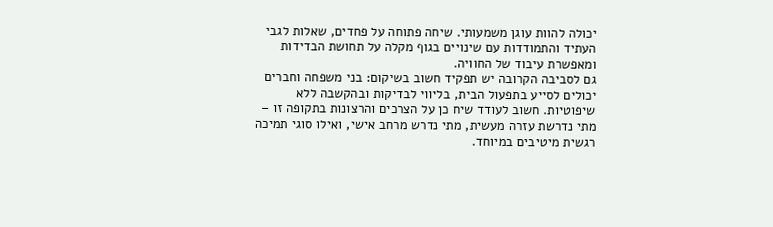יכולה להוות עוגן משמעותי. שיחה פתוחה על פחדים, שאלות לגבי העתיד והתמודדות עם שינויים בגוף מקלה על תחושת הבדידות ומאפשרת עיבוד של החוויה.
גם לסביבה הקרובה יש תפקיד חשוב בשיקום: בני משפחה וחברים יכולים לסייע בתפעול הבית, בליווי לבדיקות ובהקשבה ללא שיפוטיות. חשוב לעודד שיח כן על הצרכים והרצונות בתקופה זו – מתי נדרשת עזרה מעשית, מתי נדרש מרחב אישי, ואילו סוגי תמיכה רגשית מיטיבים במיוחד.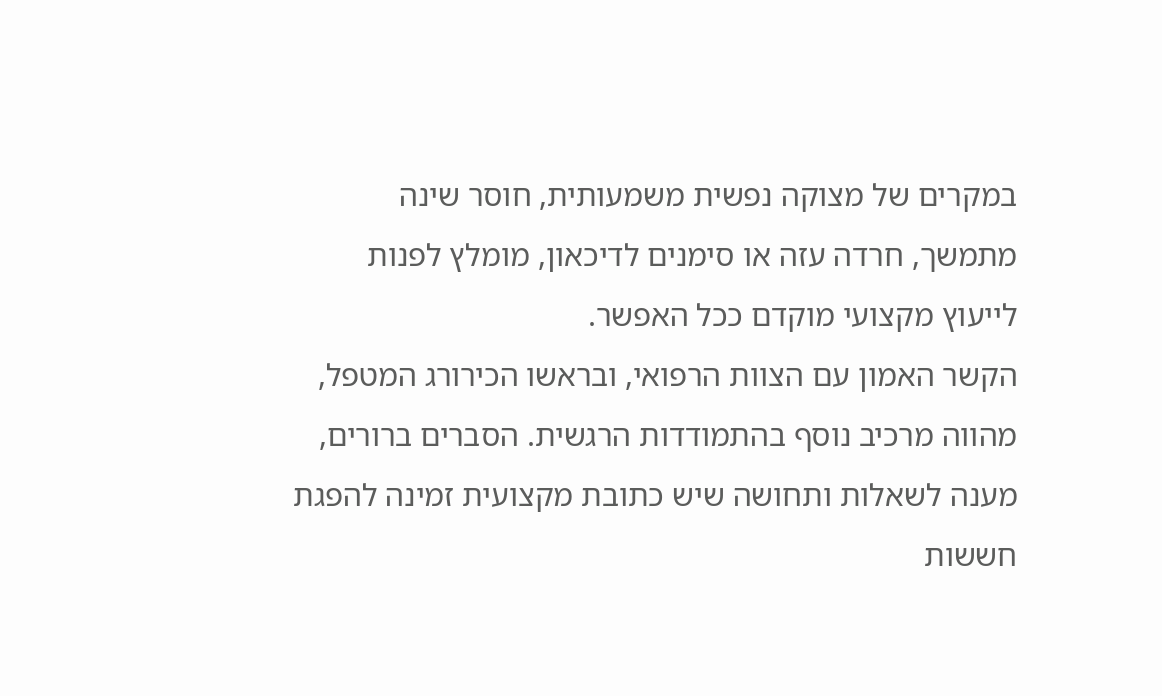במקרים של מצוקה נפשית משמעותית, חוסר שינה מתמשך, חרדה עזה או סימנים לדיכאון, מומלץ לפנות לייעוץ מקצועי מוקדם ככל האפשר.
הקשר האמון עם הצוות הרפואי, ובראשו הכירורג המטפל, מהווה מרכיב נוסף בהתמודדות הרגשית. הסברים ברורים, מענה לשאלות ותחושה שיש כתובת מקצועית זמינה להפגת חששות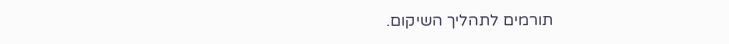תורמים לתהליך השיקום.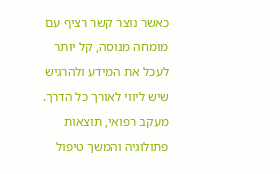כאשר נוצר קשר רציף עם מומחה מנוסה, קל יותר לעכל את המידע ולהרגיש שיש ליווי לאורך כל הדרך.
מעקב רפואי, תוצאות פתולוגיה והמשך טיפול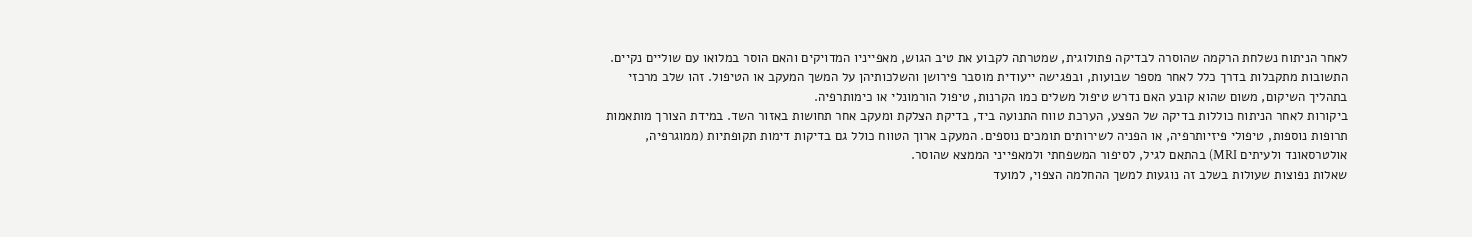לאחר הניתוח נשלחת הרקמה שהוסרה לבדיקה פתולוגית, שמטרתה לקבוע את טיב הגוש, מאפייניו המדויקים והאם הוסר במלואו עם שוליים נקיים. התשובות מתקבלות בדרך כלל לאחר מספר שבועות, ובפגישה ייעודית מוסבר פירושן והשלכותיהן על המשך המעקב או הטיפול. זהו שלב מרכזי בתהליך השיקום, משום שהוא קובע האם נדרש טיפול משלים כמו הקרנות, טיפול הורמונלי או כימותרפיה.
ביקורות לאחר הניתוח כוללות בדיקה של הפצע, הערכת טווח התנועה ביד, בדיקת הצלקת ומעקב אחר תחושות באזור השד. במידת הצורך מותאמות תרופות נוספות, טיפולי פיזיותרפיה, או הפניה לשירותים תומכים נוספים. המעקב ארוך הטווח כולל גם בדיקות דימות תקופתיות (ממוגרפיה, אולטרסאונד ולעיתים MRI) בהתאם לגיל, לסיפור המשפחתי ולמאפייני הממצא שהוסר.
שאלות נפוצות שעולות בשלב זה נוגעות למשך ההחלמה הצפוי, למועד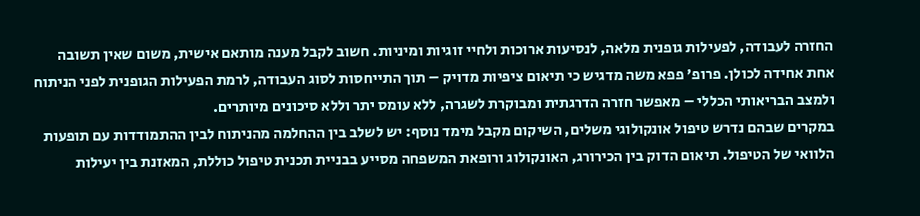החזרה לעבודה, לפעילות גופנית מלאה, לנסיעות ארוכות ולחיי זוגיות ומיניות. חשוב לקבל מענה מותאם אישית, משום שאין תשובה אחת אחידה לכולן. פרופ' פפא משה מדגיש כי תיאום ציפיות מדויק – תוך התייחסות לסוג העבודה, לרמת הפעילות הגופנית לפני הניתוח ולמצב הבריאותי הכללי – מאפשר חזרה הדרגתית ומבוקרת לשגרה, ללא עומס יתר וללא סיכונים מיותרים.
במקרים שבהם נדרש טיפול אונקולוגי משלים, השיקום מקבל מימד נוסף: יש לשלב בין ההחלמה מהניתוח לבין ההתמודדות עם תופעות הלוואי של הטיפול. תיאום הדוק בין הכירורג, האונקולוג ורופאת המשפחה מסייע בבניית תכנית טיפול כוללת, המאזנת בין יעילות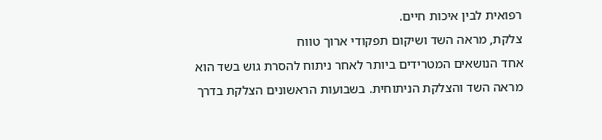רפואית לבין איכות חיים.
צלקת, מראה השד ושיקום תפקודי ארוך טווח
אחד הנושאים המטרידים ביותר לאחר ניתוח להסרת גוש בשד הוא מראה השד והצלקת הניתוחית. בשבועות הראשונים הצלקת בדרך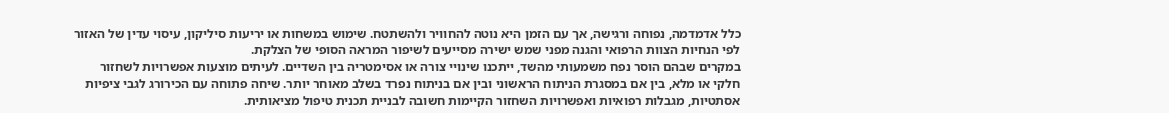כלל אדמדמה, נפוחה ורגישה, אך עם הזמן היא נוטה להחוויר ולהשתטח. שימוש במשחות או יריעות סיליקון, עיסוי עדין של האזור לפי הנחיות הצוות הרפואי והגנה מפני שמש ישירה מסייעים לשיפור המראה הסופי של הצלקת.
במקרים שבהם הוסר נפח משמעותי מהשד, ייתכנו שינויי צורה או אסימטריה בין השדיים. לעיתים מוצעות אפשרויות לשחזור חלקי או מלא, בין אם במסגרת הניתוח הראשוני ובין אם בניתוח נפרד בשלב מאוחר יותר. שיחה פתוחה עם הכירורג לגבי ציפיות אסתטיות, מגבלות רפואיות ואפשרויות השחזור הקיימות חשובה לבניית תכנית טיפול מציאותית.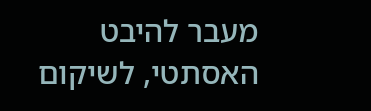מעבר להיבט האסתטי, לשיקום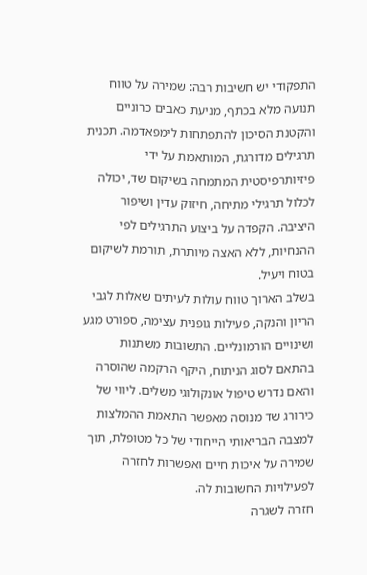התפקודי יש חשיבות רבה: שמירה על טווח תנועה מלא בכתף, מניעת כאבים כרוניים והקטנת הסיכון להתפתחות לימפאדמה. תכנית תרגילים מדורגת, המותאמת על ידי פיזיותרפיסטית המתמחה בשיקום שד, יכולה לכלול תרגילי מתיחה, חיזוק עדין ושיפור היציבה. הקפדה על ביצוע התרגילים לפי ההנחיות, ללא האצה מיותרת, תורמת לשיקום בטוח ויעיל.
בשלב הארוך טווח עולות לעיתים שאלות לגבי הריון והנקה, פעילות גופנית עצימה, ספורט מגע ושינויים הורמונליים. התשובות משתנות בהתאם לסוג הניתוח, היקף הרקמה שהוסרה והאם נדרש טיפול אונקולוגי משלים. ליווי של כירורג שד מנוסה מאפשר התאמת ההמלצות למצבה הבריאותי הייחודי של כל מטופלת, תוך שמירה על איכות חיים ואפשרות לחזרה לפעילויות החשובות לה.
חזרה לשגרה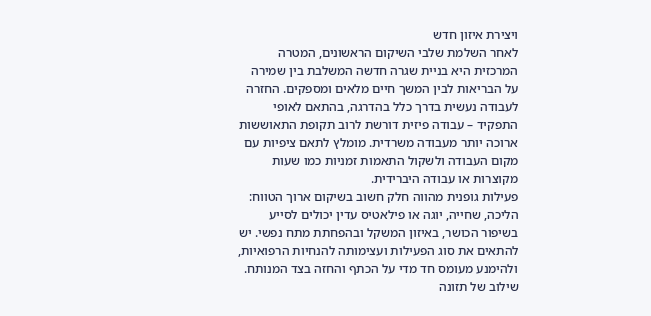ויצירת איזון חדש
לאחר השלמת שלבי השיקום הראשונים, המטרה המרכזית היא בניית שגרה חדשה המשלבת בין שמירה על הבריאות לבין המשך חיים מלאים ומספקים. החזרה לעבודה נעשית בדרך כלל בהדרגה, בהתאם לאופי התפקיד – עבודה פיזית דורשת לרוב תקופת התאוששות ארוכה יותר מעבודה משרדית. מומלץ לתאם ציפיות עם מקום העבודה ולשקול התאמות זמניות כמו שעות מקוצרות או עבודה היברידית.
פעילות גופנית מהווה חלק חשוב בשיקום ארוך הטווח: הליכה, שחייה, יוגה או פילאטיס עדין יכולים לסייע בשיפור הכושר, באיזון המשקל ובהפחתת מתח נפשי. יש להתאים את סוג הפעילות ועצימותה להנחיות הרפואיות, ולהימנע מעומס חד מדי על הכתף והחזה בצד המנותח. שילוב של תזונה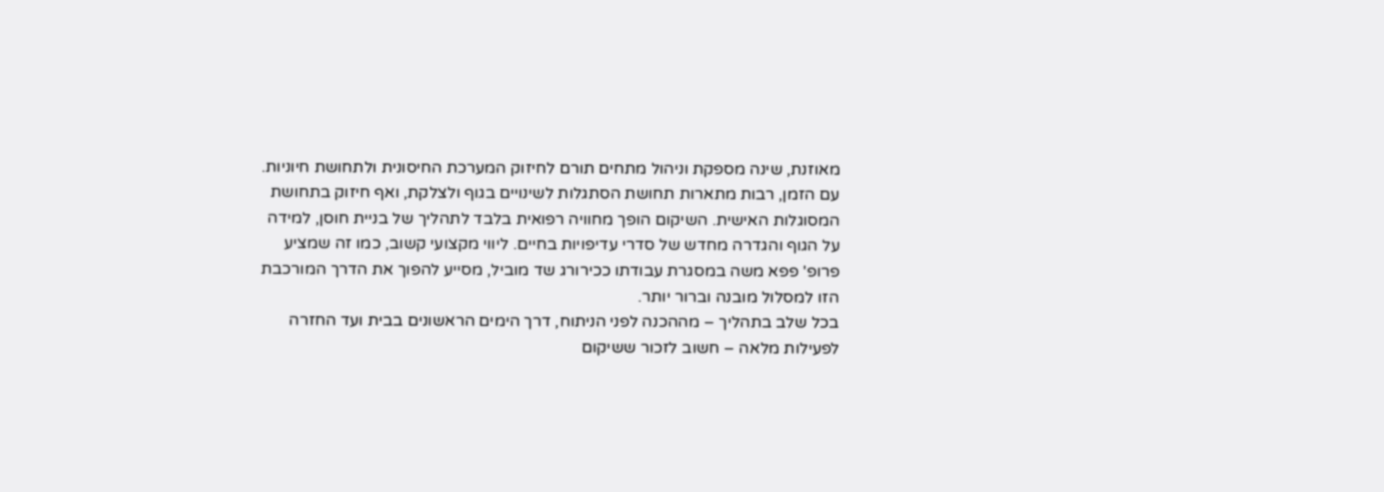מאוזנת, שינה מספקת וניהול מתחים תורם לחיזוק המערכת החיסונית ולתחושת חיוניות.
עם הזמן, רבות מתארות תחושת הסתגלות לשינויים בגוף ולצלקת, ואף חיזוק בתחושת המסוגלות האישית. השיקום הופך מחוויה רפואית בלבד לתהליך של בניית חוסן, למידה על הגוף והגדרה מחדש של סדרי עדיפויות בחיים. ליווי מקצועי קשוב, כמו זה שמציע פרופ' פפא משה במסגרת עבודתו ככירורג שד מוביל, מסייע להפוך את הדרך המורכבת הזו למסלול מובנה וברור יותר.
בכל שלב בתהליך – מההכנה לפני הניתוח, דרך הימים הראשונים בבית ועד החזרה לפעילות מלאה – חשוב לזכור ששיקום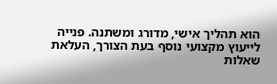הוא תהליך אישי, מדורג ומשתנה. פנייה לייעוץ מקצועי נוסף בעת הצורך, העלאת שאלות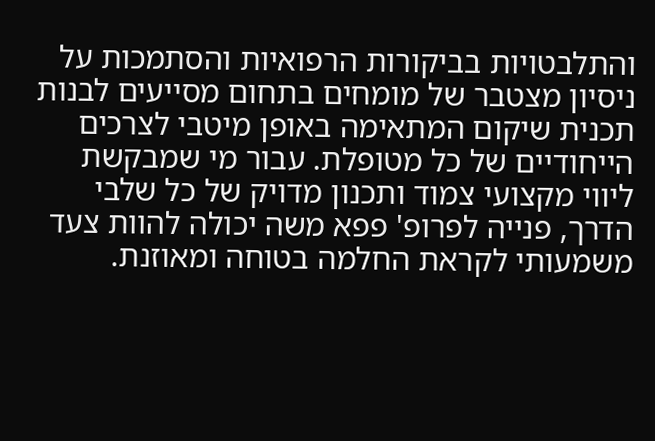והתלבטויות בביקורות הרפואיות והסתמכות על ניסיון מצטבר של מומחים בתחום מסייעים לבנות תכנית שיקום המתאימה באופן מיטבי לצרכים הייחודיים של כל מטופלת. עבור מי שמבקשת ליווי מקצועי צמוד ותכנון מדויק של כל שלבי הדרך, פנייה לפרופ' פפא משה יכולה להוות צעד משמעותי לקראת החלמה בטוחה ומאוזנת.